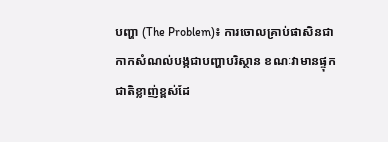បញ្ហា (The Problem)៖ ការចោលគ្រាប់ផាសិនជាកាកសំណល់បង្កជាបញ្ហាបរិស្ថាន ខណៈវាមានផ្ទុកជាតិខ្លាញ់ខ្ពស់ដែ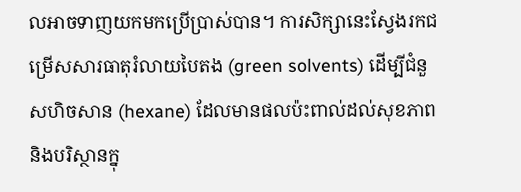លអាចទាញយកមកប្រើប្រាស់បាន។ ការសិក្សានេះស្វែងរកជម្រើសសារធាតុរំលាយបៃតង (green solvents) ដើម្បីជំនួសហិចសាន (hexane) ដែលមានផលប៉ះពាល់ដល់សុខភាពនិងបរិស្ថានក្នុ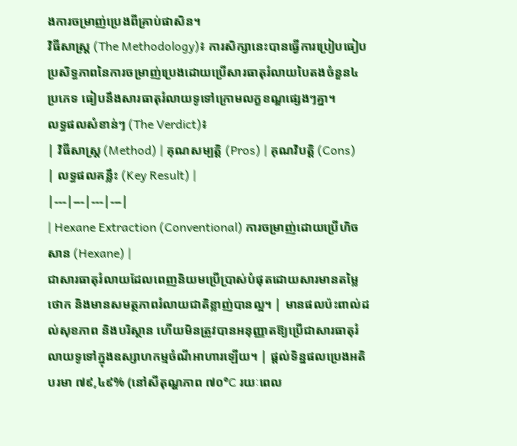ងការចម្រាញ់ប្រេងពីគ្រាប់ផាសិន។
វិធីសាស្ត្រ (The Methodology)៖ ការសិក្សានេះបានធ្វើការប្រៀបធៀបប្រសិទ្ធភាពនៃការចម្រាញ់ប្រេងដោយប្រើសារធាតុរំលាយបៃតងចំនួន៤ប្រភេទ ធៀបនឹងសារធាតុរំលាយទូទៅក្រោមលក្ខខណ្ឌផ្សេងៗគ្នា។
លទ្ធផលសំខាន់ៗ (The Verdict)៖
| វិធីសាស្ត្រ (Method) | គុណសម្បត្តិ (Pros) | គុណវិបត្តិ (Cons) | លទ្ធផលគន្លឹះ (Key Result) |
|---|---|---|---|
| Hexane Extraction (Conventional) ការចម្រាញ់ដោយប្រើហិចសាន (Hexane) |
ជាសារធាតុរំលាយដែលពេញនិយមប្រើប្រាស់បំផុតដោយសារមានតម្លៃថោក និងមានសមត្ថភាពរំលាយជាតិខ្លាញ់បានល្អ។ | មានផលប៉ះពាល់ដល់សុខភាព និងបរិស្ថាន ហើយមិនត្រូវបានអនុញ្ញាតឱ្យប្រើជាសារធាតុរំលាយទូទៅក្នុងឧស្សាហកម្មចំណីអាហារឡើយ។ | ផ្តល់ទិន្នផលប្រេងអតិបរមា ៧៩,៤៩% (នៅសីតុណ្ហភាព ៧០°C រយៈពេល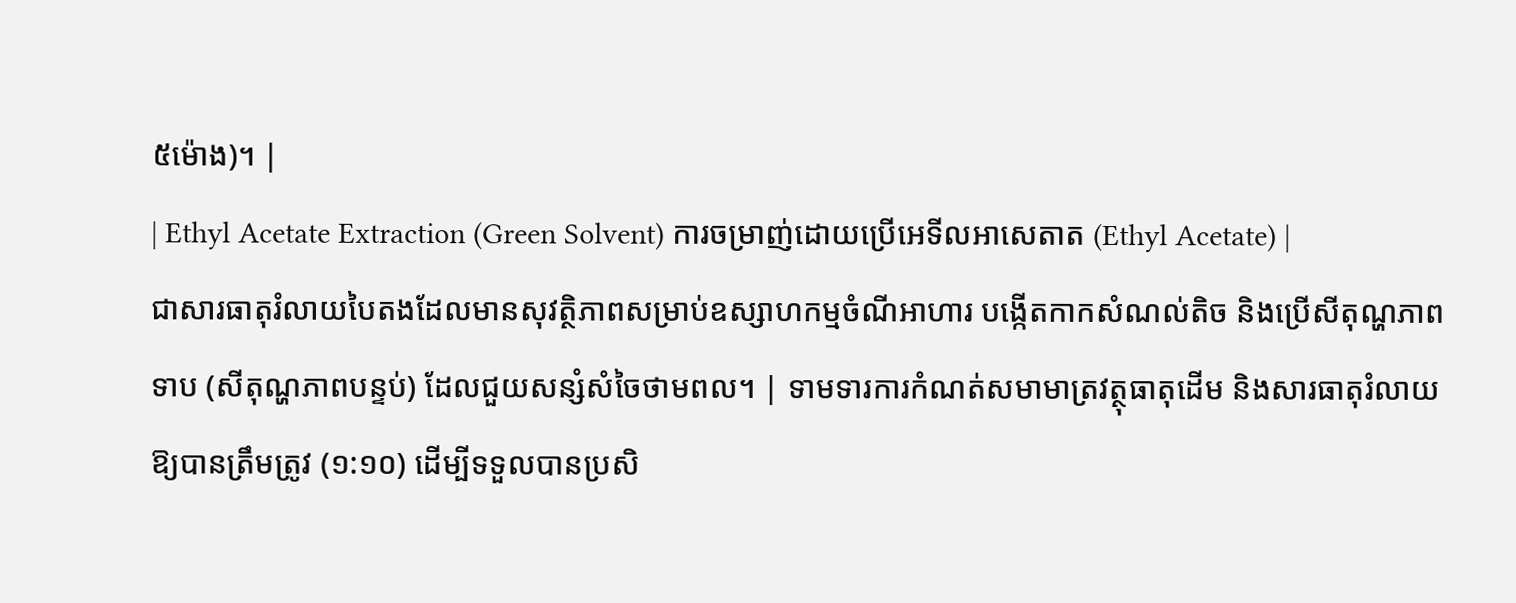៥ម៉ោង)។ |
| Ethyl Acetate Extraction (Green Solvent) ការចម្រាញ់ដោយប្រើអេទីលអាសេតាត (Ethyl Acetate) |
ជាសារធាតុរំលាយបៃតងដែលមានសុវត្ថិភាពសម្រាប់ឧស្សាហកម្មចំណីអាហារ បង្កើតកាកសំណល់តិច និងប្រើសីតុណ្ហភាពទាប (សីតុណ្ហភាពបន្ទប់) ដែលជួយសន្សំសំចៃថាមពល។ | ទាមទារការកំណត់សមាមាត្រវត្ថុធាតុដើម និងសារធាតុរំលាយឱ្យបានត្រឹមត្រូវ (១:១០) ដើម្បីទទួលបានប្រសិ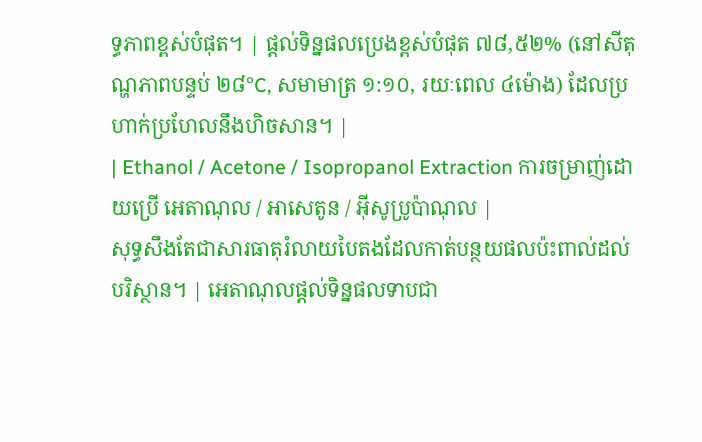ទ្ធភាពខ្ពស់បំផុត។ | ផ្តល់ទិន្នផលប្រេងខ្ពស់បំផុត ៧៨,៥២% (នៅសីតុណ្ហភាពបន្ទប់ ២៨°C, សមាមាត្រ ១:១០, រយៈពេល ៤ម៉ោង) ដែលប្រហាក់ប្រហែលនឹងហិចសាន។ |
| Ethanol / Acetone / Isopropanol Extraction ការចម្រាញ់ដោយប្រើ អេតាណុល / អាសេតូន / អ៊ីសូប្រូប៉ាណុល |
សុទ្ធសឹងតែជាសារធាតុរំលាយបៃតងដែលកាត់បន្ថយផលប៉ះពាល់ដល់បរិស្ថាន។ | អេតាណុលផ្តល់ទិន្នផលទាបជា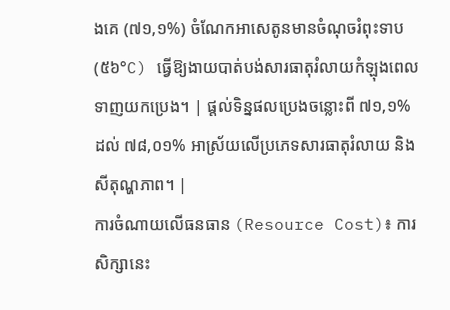ងគេ (៧១,១%) ចំណែកអាសេតូនមានចំណុចរំពុះទាប (៥៦°C) ធ្វើឱ្យងាយបាត់បង់សារធាតុរំលាយកំឡុងពេលទាញយកប្រេង។ | ផ្តល់ទិន្នផលប្រេងចន្លោះពី ៧១,១% ដល់ ៧៨,០១% អាស្រ័យលើប្រភេទសារធាតុរំលាយ និងសីតុណ្ហភាព។ |
ការចំណាយលើធនធាន (Resource Cost)៖ ការសិក្សានេះ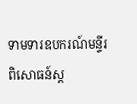ទាមទារឧបករណ៍មន្ទីរពិសោធន៍ស្ត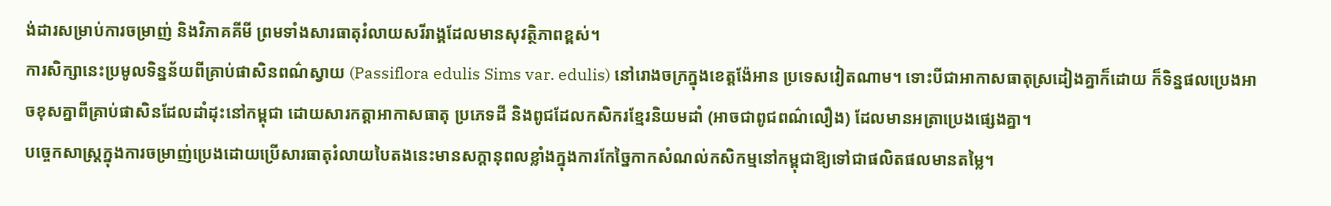ង់ដារសម្រាប់ការចម្រាញ់ និងវិភាគគីមី ព្រមទាំងសារធាតុរំលាយសរីរាង្គដែលមានសុវត្ថិភាពខ្ពស់។
ការសិក្សានេះប្រមូលទិន្នន័យពីគ្រាប់ផាសិនពណ៌ស្វាយ (Passiflora edulis Sims var. edulis) នៅរោងចក្រក្នុងខេត្តង៉ែអាន ប្រទេសវៀតណាម។ ទោះបីជាអាកាសធាតុស្រដៀងគ្នាក៏ដោយ ក៏ទិន្នផលប្រេងអាចខុសគ្នាពីគ្រាប់ផាសិនដែលដាំដុះនៅកម្ពុជា ដោយសារកត្តាអាកាសធាតុ ប្រភេទដី និងពូជដែលកសិករខ្មែរនិយមដាំ (អាចជាពូជពណ៌លឿង) ដែលមានអត្រាប្រេងផ្សេងគ្នា។
បច្ចេកសាស្ត្រក្នុងការចម្រាញ់ប្រេងដោយប្រើសារធាតុរំលាយបៃតងនេះមានសក្តានុពលខ្លាំងក្នុងការកែច្នៃកាកសំណល់កសិកម្មនៅកម្ពុជាឱ្យទៅជាផលិតផលមានតម្លៃ។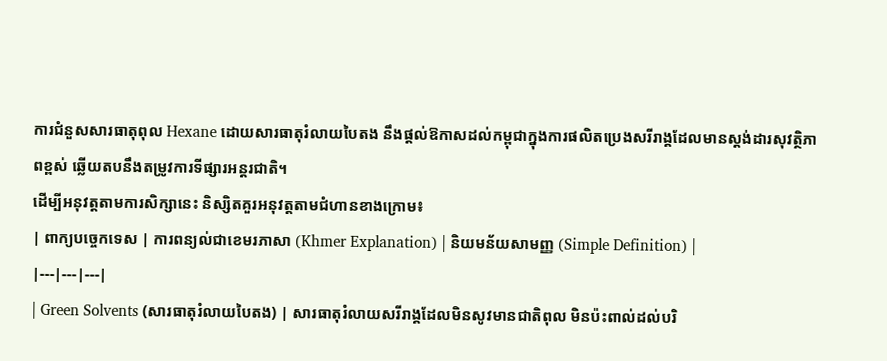ការជំនួសសារធាតុពុល Hexane ដោយសារធាតុរំលាយបៃតង នឹងផ្តល់ឱកាសដល់កម្ពុជាក្នុងការផលិតប្រេងសរីរាង្គដែលមានស្តង់ដារសុវត្ថិភាពខ្ពស់ ឆ្លើយតបនឹងតម្រូវការទីផ្សារអន្តរជាតិ។
ដើម្បីអនុវត្តតាមការសិក្សានេះ និស្សិតគួរអនុវត្តតាមជំហានខាងក្រោម៖
| ពាក្យបច្ចេកទេស | ការពន្យល់ជាខេមរភាសា (Khmer Explanation) | និយមន័យសាមញ្ញ (Simple Definition) |
|---|---|---|
| Green Solvents (សារធាតុរំលាយបៃតង) | សារធាតុរំលាយសរីរាង្គដែលមិនសូវមានជាតិពុល មិនប៉ះពាល់ដល់បរិ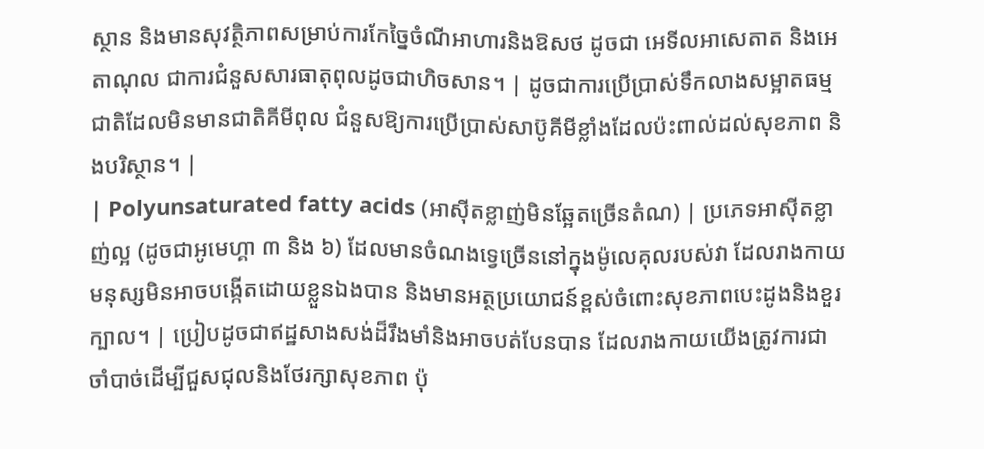ស្ថាន និងមានសុវត្ថិភាពសម្រាប់ការកែច្នៃចំណីអាហារនិងឱសថ ដូចជា អេទីលអាសេតាត និងអេតាណុល ជាការជំនួសសារធាតុពុលដូចជាហិចសាន។ | ដូចជាការប្រើប្រាស់ទឹកលាងសម្អាតធម្មជាតិដែលមិនមានជាតិគីមីពុល ជំនួសឱ្យការប្រើប្រាស់សាប៊ូគីមីខ្លាំងដែលប៉ះពាល់ដល់សុខភាព និងបរិស្ថាន។ |
| Polyunsaturated fatty acids (អាស៊ីតខ្លាញ់មិនឆ្អែតច្រើនតំណ) | ប្រភេទអាស៊ីតខ្លាញ់ល្អ (ដូចជាអូមេហ្គា ៣ និង ៦) ដែលមានចំណងទ្វេច្រើននៅក្នុងម៉ូលេគុលរបស់វា ដែលរាងកាយមនុស្សមិនអាចបង្កើតដោយខ្លួនឯងបាន និងមានអត្ថប្រយោជន៍ខ្ពស់ចំពោះសុខភាពបេះដូងនិងខួរក្បាល។ | ប្រៀបដូចជាឥដ្ឋសាងសង់ដ៏រឹងមាំនិងអាចបត់បែនបាន ដែលរាងកាយយើងត្រូវការជាចាំបាច់ដើម្បីជួសជុលនិងថែរក្សាសុខភាព ប៉ុ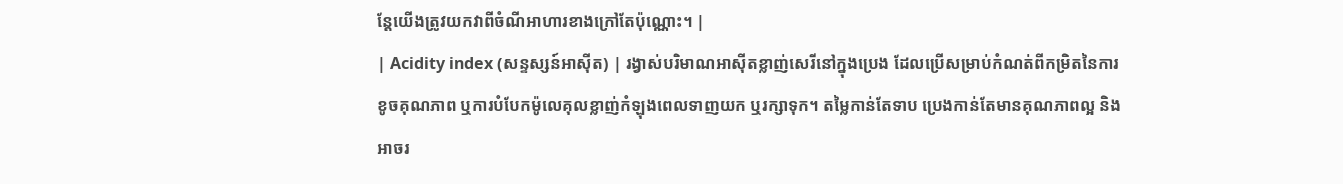ន្តែយើងត្រូវយកវាពីចំណីអាហារខាងក្រៅតែប៉ុណ្ណោះ។ |
| Acidity index (សន្ទស្សន៍អាស៊ីត) | រង្វាស់បរិមាណអាស៊ីតខ្លាញ់សេរីនៅក្នុងប្រេង ដែលប្រើសម្រាប់កំណត់ពីកម្រិតនៃការខូចគុណភាព ឬការបំបែកម៉ូលេគុលខ្លាញ់កំឡុងពេលទាញយក ឬរក្សាទុក។ តម្លៃកាន់តែទាប ប្រេងកាន់តែមានគុណភាពល្អ និងអាចរ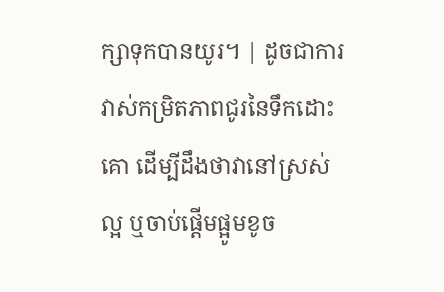ក្សាទុកបានយូរ។ | ដូចជាការវាស់កម្រិតភាពជូរនៃទឹកដោះគោ ដើម្បីដឹងថាវានៅស្រស់ល្អ ឬចាប់ផ្តើមផ្អូមខូច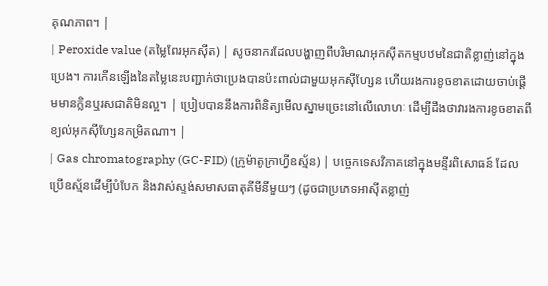គុណភាព។ |
| Peroxide value (តម្លៃពែរអុកស៊ីត) | សូចនាករដែលបង្ហាញពីបរិមាណអុកស៊ីតកម្មបឋមនៃជាតិខ្លាញ់នៅក្នុងប្រេង។ ការកើនឡើងនៃតម្លៃនេះបញ្ជាក់ថាប្រេងបានប៉ះពាល់ជាមួយអុកស៊ីហ្សែន ហើយរងការខូចខាតដោយចាប់ផ្តើមមានក្លិនឬរសជាតិមិនល្អ។ | ប្រៀបបាននឹងការពិនិត្យមើលស្នាមច្រេះនៅលើលោហៈ ដើម្បីដឹងថាវារងការខូចខាតពីខ្យល់អុកស៊ីហ្សែនកម្រិតណា។ |
| Gas chromatography (GC-FID) (ក្រូម៉ាតូក្រាហ្វីឧស្ម័ន) | បច្ចេកទេសវិភាគនៅក្នុងមន្ទីរពិសោធន៍ ដែលប្រើឧស្ម័នដើម្បីបំបែក និងវាស់ស្ទង់សមាសធាតុគីមីនីមួយៗ (ដូចជាប្រភេទអាស៊ីតខ្លាញ់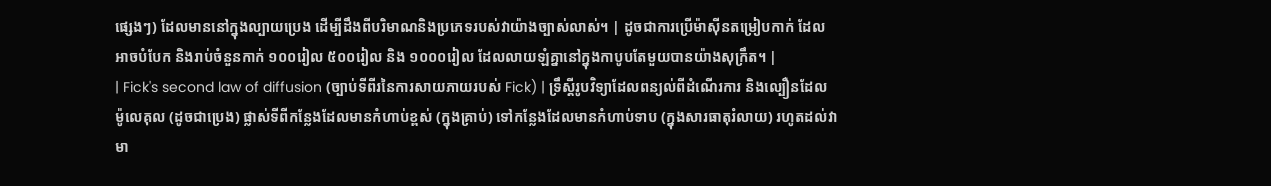ផ្សេងៗ) ដែលមាននៅក្នុងល្បាយប្រេង ដើម្បីដឹងពីបរិមាណនិងប្រភេទរបស់វាយ៉ាងច្បាស់លាស់។ | ដូចជាការប្រើម៉ាស៊ីនតម្រៀបកាក់ ដែលអាចបំបែក និងរាប់ចំនួនកាក់ ១០០រៀល ៥០០រៀល និង ១០០០រៀល ដែលលាយឡំគ្នានៅក្នុងកាបូបតែមួយបានយ៉ាងសុក្រឹត។ |
| Fick's second law of diffusion (ច្បាប់ទីពីរនៃការសាយភាយរបស់ Fick) | ទ្រឹស្តីរូបវិទ្យាដែលពន្យល់ពីដំណើរការ និងល្បឿនដែលម៉ូលេគុល (ដូចជាប្រេង) ផ្លាស់ទីពីកន្លែងដែលមានកំហាប់ខ្ពស់ (ក្នុងគ្រាប់) ទៅកន្លែងដែលមានកំហាប់ទាប (ក្នុងសារធាតុរំលាយ) រហូតដល់វាមា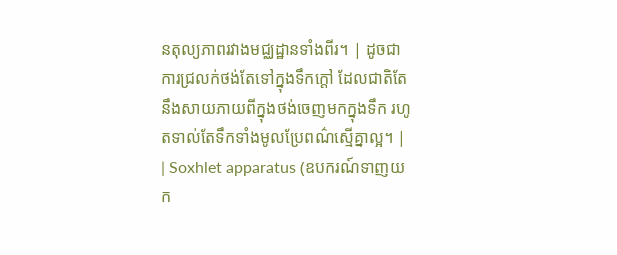នតុល្យភាពរវាងមជ្ឈដ្ឋានទាំងពីរ។ | ដូចជាការជ្រលក់ថង់តែទៅក្នុងទឹកក្តៅ ដែលជាតិតែនឹងសាយភាយពីក្នុងថង់ចេញមកក្នុងទឹក រហូតទាល់តែទឹកទាំងមូលប្រែពណ៌ស្មើគ្នាល្អ។ |
| Soxhlet apparatus (ឧបករណ៍ទាញយក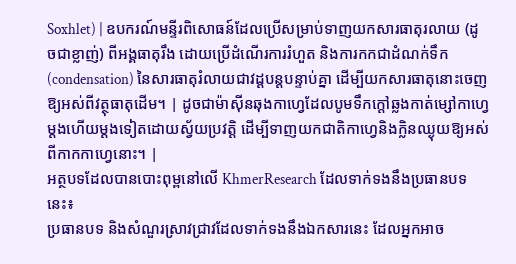Soxhlet) | ឧបករណ៍មន្ទីរពិសោធន៍ដែលប្រើសម្រាប់ទាញយកសារធាតុរលាយ (ដូចជាខ្លាញ់) ពីអង្គធាតុរឹង ដោយប្រើដំណើរការរំហួត និងការកកជាដំណក់ទឹក (condensation) នៃសារធាតុរំលាយជាវដ្តបន្តបន្ទាប់គ្នា ដើម្បីយកសារធាតុនោះចេញឱ្យអស់ពីវត្ថុធាតុដើម។ | ដូចជាម៉ាស៊ីនឆុងកាហ្វេដែលបូមទឹកក្តៅឆ្លងកាត់ម្សៅកាហ្វេម្តងហើយម្តងទៀតដោយស្វ័យប្រវត្តិ ដើម្បីទាញយកជាតិកាហ្វេនិងក្លិនឈ្ងុយឱ្យអស់ពីកាកកាហ្វេនោះ។ |
អត្ថបទដែលបានបោះពុម្ពនៅលើ KhmerResearch ដែលទាក់ទងនឹងប្រធានបទនេះ៖
ប្រធានបទ និងសំណួរស្រាវជ្រាវដែលទាក់ទងនឹងឯកសារនេះ ដែលអ្នកអាច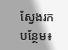ស្វែងរកបន្ថែម៖